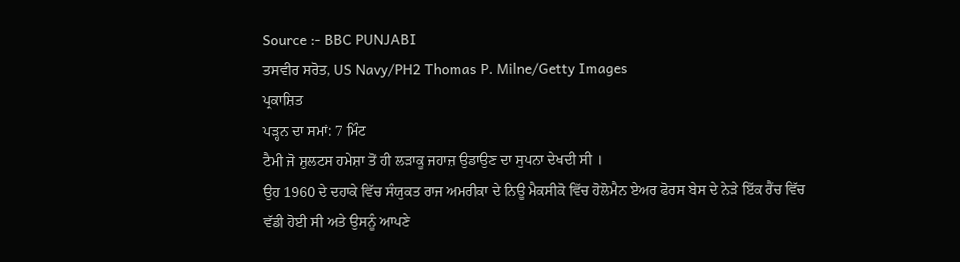Source :- BBC PUNJABI
ਤਸਵੀਰ ਸਰੋਤ, US Navy/PH2 Thomas P. Milne/Getty Images
ਪ੍ਰਕਾਸ਼ਿਤ
ਪੜ੍ਹਨ ਦਾ ਸਮਾਂ: 7 ਮਿੰਟ
ਟੈਮੀ ਜੋ ਸ਼ੁਲਟਸ ਹਮੇਸ਼ਾ ਤੋਂ ਹੀ ਲੜਾਕੂ ਜਹਾਜ਼ ਉਡਾਉਣ ਦਾ ਸੁਪਨਾ ਦੇਖਦੀ ਸੀ ।
ਉਹ 1960 ਦੇ ਦਹਾਕੇ ਵਿੱਚ ਸੰਯੁਕਤ ਰਾਜ ਅਮਰੀਕਾ ਦੇ ਨਿਊ ਮੈਕਸੀਕੋ ਵਿੱਚ ਹੋਲੋਮੈਨ ਏਅਰ ਫੋਰਸ ਬੇਸ ਦੇ ਨੇੜੇ ਇੱਕ ਰੈਂਚ ਵਿੱਚ ਵੱਡੀ ਹੋਈ ਸੀ ਅਤੇ ਉਸਨੂੰ ਆਪਣੇ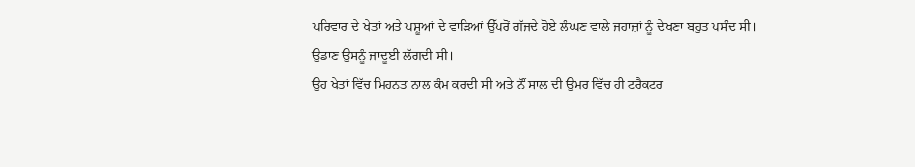ਪਰਿਵਾਰ ਦੇ ਖੇਤਾਂ ਅਤੇ ਪਸ਼ੂਆਂ ਦੇ ਵਾੜਿਆਂ ਉੱਪਰੋਂ ਗੱਜਦੇ ਹੋਏ ਲੰਘਣ ਵਾਲੇ ਜਹਾਜ਼ਾਂ ਨੂੰ ਦੇਖਣਾ ਬਹੁਤ ਪਸੰਦ ਸੀ।
ਉਡਾਣ ਉਸਨੂੰ ਜਾਦੂਈ ਲੱਗਦੀ ਸੀ।
ਉਹ ਖੇਤਾਂ ਵਿੱਚ ਮਿਹਨਤ ਨਾਲ ਕੰਮ ਕਰਦੀ ਸੀ ਅਤੇ ਨੌਂ ਸਾਲ ਦੀ ਉਮਰ ਵਿੱਚ ਹੀ ਟਰੈਕਟਰ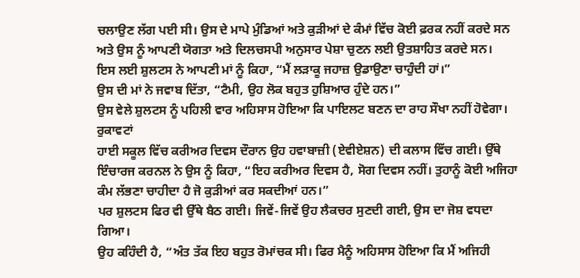ਚਲਾਉਣ ਲੱਗ ਪਈ ਸੀ। ਉਸ ਦੇ ਮਾਪੇ ਮੁੰਡਿਆਂ ਅਤੇ ਕੁੜੀਆਂ ਦੇ ਕੰਮਾਂ ਵਿੱਚ ਕੋਈ ਫ਼ਰਕ ਨਹੀਂ ਕਰਦੇ ਸਨ ਅਤੇ ਉਸ ਨੂੰ ਆਪਣੀ ਯੋਗਤਾ ਅਤੇ ਦਿਲਚਸਪੀ ਅਨੁਸਾਰ ਪੇਸ਼ਾ ਚੁਣਨ ਲਈ ਉਤਸ਼ਾਹਿਤ ਕਰਦੇ ਸਨ।
ਇਸ ਲਈ ਸ਼ੁਲਟਸ ਨੇ ਆਪਣੀ ਮਾਂ ਨੂੰ ਕਿਹਾ, “ਮੈਂ ਲੜਾਕੂ ਜਹਾਜ਼ ਉਡਾਉਣਾ ਚਾਹੁੰਦੀ ਹਾਂ।”
ਉਸ ਦੀ ਮਾਂ ਨੇ ਜਵਾਬ ਦਿੱਤਾ, “ਟੈਮੀ, ਉਹ ਲੋਕ ਬਹੁਤ ਹੁਸ਼ਿਆਰ ਹੁੰਦੇ ਹਨ।”
ਉਸ ਵੇਲੇ ਸ਼ੁਲਟਸ ਨੂੰ ਪਹਿਲੀ ਵਾਰ ਅਹਿਸਾਸ ਹੋਇਆ ਕਿ ਪਾਇਲਟ ਬਣਨ ਦਾ ਰਾਹ ਸੌਖਾ ਨਹੀਂ ਹੋਵੇਗਾ।
ਰੁਕਾਵਟਾਂ
ਹਾਈ ਸਕੂਲ ਵਿੱਚ ਕਰੀਅਰ ਦਿਵਸ ਦੌਰਾਨ ਉਹ ਹਵਾਬਾਜ਼ੀ (ਏਵੀਏਸ਼ਨ) ਦੀ ਕਲਾਸ ਵਿੱਚ ਗਈ। ਉੱਥੇ ਇੰਚਾਰਜ ਕਰਨਲ ਨੇ ਉਸ ਨੂੰ ਕਿਹਾ, “ਇਹ ਕਰੀਅਰ ਦਿਵਸ ਹੈ, ਸੋਗ ਦਿਵਸ ਨਹੀਂ। ਤੁਹਾਨੂੰ ਕੋਈ ਅਜਿਹਾ ਕੰਮ ਲੱਭਣਾ ਚਾਹੀਦਾ ਹੈ ਜੋ ਕੁੜੀਆਂ ਕਰ ਸਕਦੀਆਂ ਹਨ।”
ਪਰ ਸ਼ੁਲਟਸ ਫਿਰ ਵੀ ਉੱਥੇ ਬੈਠ ਗਈ। ਜਿਵੇਂ-ਜਿਵੇਂ ਉਹ ਲੈਕਚਰ ਸੁਣਦੀ ਗਈ, ਉਸ ਦਾ ਜੋਸ਼ ਵਧਦਾ ਗਿਆ।
ਉਹ ਕਹਿੰਦੀ ਹੈ, “ਅੰਤ ਤੱਕ ਇਹ ਬਹੁਤ ਰੋਮਾਂਚਕ ਸੀ। ਫਿਰ ਮੈਨੂੰ ਅਹਿਸਾਸ ਹੋਇਆ ਕਿ ਮੈਂ ਅਜਿਹੀ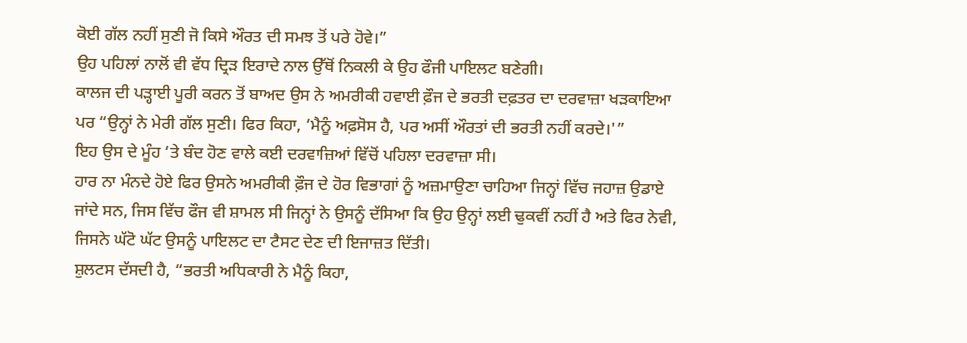ਕੋਈ ਗੱਲ ਨਹੀਂ ਸੁਣੀ ਜੋ ਕਿਸੇ ਔਰਤ ਦੀ ਸਮਝ ਤੋਂ ਪਰੇ ਹੋਵੇ।”
ਉਹ ਪਹਿਲਾਂ ਨਾਲੋਂ ਵੀ ਵੱਧ ਦ੍ਰਿੜ ਇਰਾਦੇ ਨਾਲ ਉੱਥੋਂ ਨਿਕਲੀ ਕੇ ਉਹ ਫੌਜੀ ਪਾਇਲਟ ਬਣੇਗੀ।
ਕਾਲਜ ਦੀ ਪੜ੍ਹਾਈ ਪੂਰੀ ਕਰਨ ਤੋਂ ਬਾਅਦ ਉਸ ਨੇ ਅਮਰੀਕੀ ਹਵਾਈ ਫ਼ੌਜ ਦੇ ਭਰਤੀ ਦਫ਼ਤਰ ਦਾ ਦਰਵਾਜ਼ਾ ਖੜਕਾਇਆ ਪਰ “ਉਨ੍ਹਾਂ ਨੇ ਮੇਰੀ ਗੱਲ ਸੁਣੀ। ਫਿਰ ਕਿਹਾ, ‘ਮੈਨੂੰ ਅਫ਼ਸੋਸ ਹੈ, ਪਰ ਅਸੀਂ ਔਰਤਾਂ ਦੀ ਭਰਤੀ ਨਹੀਂ ਕਰਦੇ।'”
ਇਹ ਉਸ ਦੇ ਮੂੰਹ ‘ਤੇ ਬੰਦ ਹੋਣ ਵਾਲੇ ਕਈ ਦਰਵਾਜ਼ਿਆਂ ਵਿੱਚੋਂ ਪਹਿਲਾ ਦਰਵਾਜ਼ਾ ਸੀ।
ਹਾਰ ਨਾ ਮੰਨਦੇ ਹੋਏ ਫਿਰ ਉਸਨੇ ਅਮਰੀਕੀ ਫ਼ੌਜ ਦੇ ਹੋਰ ਵਿਭਾਗਾਂ ਨੂੰ ਅਜ਼ਮਾਉਣਾ ਚਾਹਿਆ ਜਿਨ੍ਹਾਂ ਵਿੱਚ ਜਹਾਜ਼ ਉਡਾਏ ਜਾਂਦੇ ਸਨ, ਜਿਸ ਵਿੱਚ ਫੌਜ ਵੀ ਸ਼ਾਮਲ ਸੀ ਜਿਨ੍ਹਾਂ ਨੇ ਉਸਨੂੰ ਦੱਸਿਆ ਕਿ ਉਹ ਉਨ੍ਹਾਂ ਲਈ ਢੁਕਵੀਂ ਨਹੀਂ ਹੈ ਅਤੇ ਫਿਰ ਨੇਵੀ, ਜਿਸਨੇ ਘੱਟੋ ਘੱਟ ਉਸਨੂੰ ਪਾਇਲਟ ਦਾ ਟੈਸਟ ਦੇਣ ਦੀ ਇਜਾਜ਼ਤ ਦਿੱਤੀ।
ਸ਼ੁਲਟਸ ਦੱਸਦੀ ਹੈ, “ਭਰਤੀ ਅਧਿਕਾਰੀ ਨੇ ਮੈਨੂੰ ਕਿਹਾ,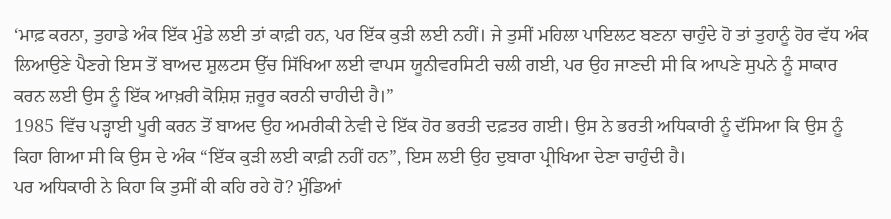‘ਮਾਫ਼ ਕਰਨਾ, ਤੁਹਾਡੇ ਅੰਕ ਇੱਕ ਮੁੰਡੇ ਲਈ ਤਾਂ ਕਾਫ਼ੀ ਹਨ, ਪਰ ਇੱਕ ਕੁੜੀ ਲਈ ਨਹੀਂ। ਜੇ ਤੁਸੀਂ ਮਹਿਲਾ ਪਾਇਲਟ ਬਣਨਾ ਚਾਹੁੰਦੇ ਹੋ ਤਾਂ ਤੁਹਾਨੂੰ ਹੋਰ ਵੱਧ ਅੰਕ ਲਿਆਉਣੇ ਪੈਣਗੇ ਇਸ ਤੋਂ ਬਾਅਦ ਸ਼ੁਲਟਸ ਉੱਚ ਸਿੱਖਿਆ ਲਈ ਵਾਪਸ ਯੂਨੀਵਰਸਿਟੀ ਚਲੀ ਗਈ, ਪਰ ਉਹ ਜਾਣਦੀ ਸੀ ਕਿ ਆਪਣੇ ਸੁਪਨੇ ਨੂੰ ਸਾਕਾਰ ਕਰਨ ਲਈ ਉਸ ਨੂੰ ਇੱਕ ਆਖ਼ਰੀ ਕੋਸ਼ਿਸ਼ ਜ਼ਰੂਰ ਕਰਨੀ ਚਾਹੀਦੀ ਹੈ।”
1985 ਵਿੱਚ ਪੜ੍ਹਾਈ ਪੂਰੀ ਕਰਨ ਤੋਂ ਬਾਅਦ ਉਹ ਅਮਰੀਕੀ ਨੇਵੀ ਦੇ ਇੱਕ ਹੋਰ ਭਰਤੀ ਦਫ਼ਤਰ ਗਈ। ਉਸ ਨੇ ਭਰਤੀ ਅਧਿਕਾਰੀ ਨੂੰ ਦੱਸਿਆ ਕਿ ਉਸ ਨੂੰ ਕਿਹਾ ਗਿਆ ਸੀ ਕਿ ਉਸ ਦੇ ਅੰਕ “ਇੱਕ ਕੁੜੀ ਲਈ ਕਾਫ਼ੀ ਨਹੀਂ ਹਨ”, ਇਸ ਲਈ ਉਹ ਦੁਬਾਰਾ ਪ੍ਰੀਖਿਆ ਦੇਣਾ ਚਾਹੁੰਦੀ ਹੈ।
ਪਰ ਅਧਿਕਾਰੀ ਨੇ ਕਿਹਾ ਕਿ ਤੁਸੀਂ ਕੀ ਕਹਿ ਰਹੇ ਹੋ? ਮੁੰਡਿਆਂ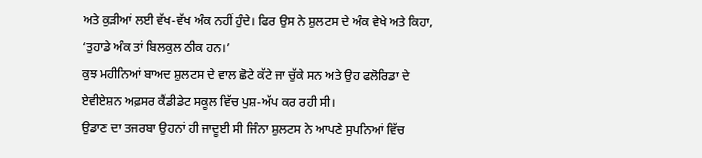ਅਤੇ ਕੁੜੀਆਂ ਲਈ ਵੱਖ-ਵੱਖ ਅੰਕ ਨਹੀਂ ਹੁੰਦੇ। ਫਿਰ ਉਸ ਨੇ ਸ਼ੁਲਟਸ ਦੇ ਅੰਕ ਵੇਖੇ ਅਤੇ ਕਿਹਾ, ‘ਤੁਹਾਡੇ ਅੰਕ ਤਾਂ ਬਿਲਕੁਲ ਠੀਕ ਹਨ।’
ਕੁਝ ਮਹੀਨਿਆਂ ਬਾਅਦ ਸ਼ੁਲਟਸ ਦੇ ਵਾਲ ਛੋਟੇ ਕੱਟੇ ਜਾ ਚੁੱਕੇ ਸਨ ਅਤੇ ਉਹ ਫਲੋਰਿਡਾ ਦੇ ਏਵੀਏਸ਼ਨ ਅਫ਼ਸਰ ਕੈਂਡੀਡੇਟ ਸਕੂਲ ਵਿੱਚ ਪੁਸ਼-ਅੱਪ ਕਰ ਰਹੀ ਸੀ।
ਉਡਾਣ ਦਾ ਤਜਰਬਾ ਉਹਨਾਂ ਹੀ ਜਾਦੂਈ ਸੀ ਜਿੰਨਾ ਸ਼ੁਲਟਸ ਨੇ ਆਪਣੇ ਸੁਪਨਿਆਂ ਵਿੱਚ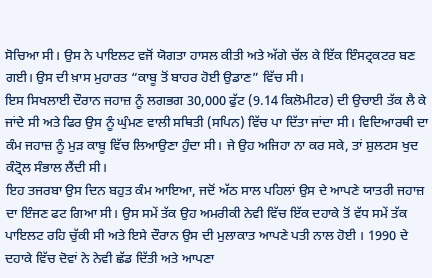ਸੋਚਿਆ ਸੀ। ਉਸ ਨੇ ਪਾਇਲਟ ਵਜੋਂ ਯੋਗਤਾ ਹਾਸਲ ਕੀਤੀ ਅਤੇ ਅੱਗੇ ਚੱਲ ਕੇ ਇੱਕ ਇੰਸਟ੍ਰਕਟਰ ਬਣ ਗਈ। ਉਸ ਦੀ ਖ਼ਾਸ ਮੁਹਾਰਤ “ਕਾਬੂ ਤੋਂ ਬਾਹਰ ਹੋਈ ਉਡਾਣ” ਵਿੱਚ ਸੀ।
ਇਸ ਸਿਖਲਾਈ ਦੌਰਾਨ ਜਹਾਜ਼ ਨੂੰ ਲਗਭਗ 30,000 ਫੁੱਟ (9.14 ਕਿਲੋਮੀਟਰ) ਦੀ ਉਚਾਈ ਤੱਕ ਲੈ ਕੇ ਜਾਂਦੇ ਸੀ ਅਤੇ ਫਿਰ ਉਸ ਨੂੰ ਘੁੰਮਣ ਵਾਲੀ ਸਥਿਤੀ (ਸਪਿਨ) ਵਿੱਚ ਪਾ ਦਿੱਤਾ ਜਾਂਦਾ ਸੀ। ਵਿਦਿਆਰਥੀ ਦਾ ਕੰਮ ਜਹਾਜ਼ ਨੂੰ ਮੁੜ ਕਾਬੂ ਵਿੱਚ ਲਿਆਉਣਾ ਹੁੰਦਾ ਸੀ। ਜੇ ਉਹ ਅਜਿਹਾ ਨਾ ਕਰ ਸਕੇ, ਤਾਂ ਸ਼ੁਲਟਸ ਖੁਦ ਕੰਟ੍ਰੋਲ ਸੰਭਾਲ ਲੈਂਦੀ ਸੀ।
ਇਹ ਤਜਰਬਾ ਉਸ ਦਿਨ ਬਹੁਤ ਕੰਮ ਆਇਆ, ਜਦੋਂ ਅੱਠ ਸਾਲ ਪਹਿਲਾਂ ਉਸ ਦੇ ਆਪਣੇ ਯਾਤਰੀ ਜਹਾਜ਼ ਦਾ ਇੰਜਣ ਫਟ ਗਿਆ ਸੀ। ਉਸ ਸਮੇਂ ਤੱਕ ਉਹ ਅਮਰੀਕੀ ਨੇਵੀ ਵਿੱਚ ਇੱਕ ਦਹਾਕੇ ਤੋਂ ਵੱਧ ਸਮੇਂ ਤੱਕ ਪਾਇਲਟ ਰਹਿ ਚੁੱਕੀ ਸੀ ਅਤੇ ਇਸੇ ਦੌਰਾਨ ਉਸ ਦੀ ਮੁਲਾਕਾਤ ਆਪਣੇ ਪਤੀ ਨਾਲ ਹੋਈ । 1990 ਦੇ ਦਹਾਕੇ ਵਿੱਚ ਦੋਵਾਂ ਨੇ ਨੇਵੀ ਛੱਡ ਦਿੱਤੀ ਅਤੇ ਆਪਣਾ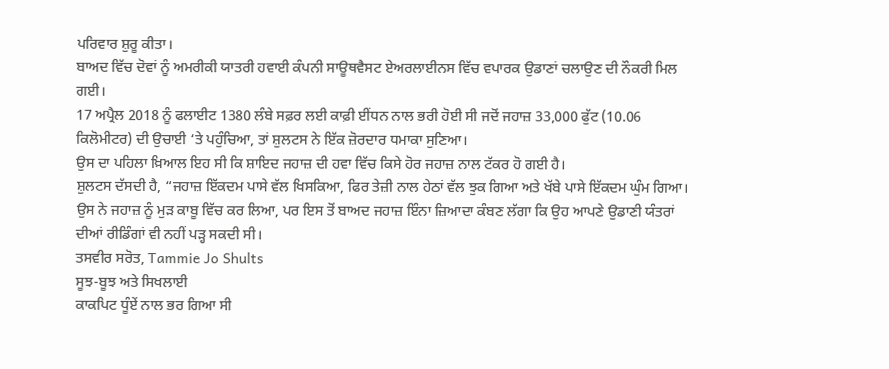ਪਰਿਵਾਰ ਸ਼ੁਰੂ ਕੀਤਾ।
ਬਾਅਦ ਵਿੱਚ ਦੋਵਾਂ ਨੂੰ ਅਮਰੀਕੀ ਯਾਤਰੀ ਹਵਾਈ ਕੰਪਨੀ ਸਾਊਥਵੈਸਟ ਏਅਰਲਾਈਨਸ ਵਿੱਚ ਵਪਾਰਕ ਉਡਾਣਾਂ ਚਲਾਉਣ ਦੀ ਨੌਕਰੀ ਮਿਲ ਗਈ।
17 ਅਪ੍ਰੈਲ 2018 ਨੂੰ ਫਲਾਈਟ 1380 ਲੰਬੇ ਸਫ਼ਰ ਲਈ ਕਾਫ਼ੀ ਈਂਧਨ ਨਾਲ ਭਰੀ ਹੋਈ ਸੀ ਜਦੋਂ ਜਹਾਜ਼ 33,000 ਫੁੱਟ (10.06 ਕਿਲੋਮੀਟਰ) ਦੀ ਉਚਾਈ ‘ਤੇ ਪਹੁੰਚਿਆ, ਤਾਂ ਸ਼ੁਲਟਸ ਨੇ ਇੱਕ ਜ਼ੋਰਦਾਰ ਧਮਾਕਾ ਸੁਣਿਆ।
ਉਸ ਦਾ ਪਹਿਲਾ ਖ਼ਿਆਲ ਇਹ ਸੀ ਕਿ ਸ਼ਾਇਦ ਜਹਾਜ਼ ਦੀ ਹਵਾ ਵਿੱਚ ਕਿਸੇ ਹੋਰ ਜਹਾਜ਼ ਨਾਲ ਟੱਕਰ ਹੋ ਗਈ ਹੈ।
ਸ਼ੁਲਟਸ ਦੱਸਦੀ ਹੈ, “ਜਹਾਜ਼ ਇੱਕਦਮ ਪਾਸੇ ਵੱਲ ਖਿਸਕਿਆ, ਫਿਰ ਤੇਜ਼ੀ ਨਾਲ ਹੇਠਾਂ ਵੱਲ ਝੁਕ ਗਿਆ ਅਤੇ ਖੱਬੇ ਪਾਸੇ ਇੱਕਦਮ ਘੁੰਮ ਗਿਆ।
ਉਸ ਨੇ ਜਹਾਜ਼ ਨੂੰ ਮੁੜ ਕਾਬੂ ਵਿੱਚ ਕਰ ਲਿਆ, ਪਰ ਇਸ ਤੋਂ ਬਾਅਦ ਜਹਾਜ਼ ਇੰਨਾ ਜ਼ਿਆਦਾ ਕੰਬਣ ਲੱਗਾ ਕਿ ਉਹ ਆਪਣੇ ਉਡਾਣੀ ਯੰਤਰਾਂ ਦੀਆਂ ਰੀਡਿੰਗਾਂ ਵੀ ਨਹੀਂ ਪੜ੍ਹ ਸਕਦੀ ਸੀ।
ਤਸਵੀਰ ਸਰੋਤ, Tammie Jo Shults
ਸੂਝ-ਬੂਝ ਅਤੇ ਸਿਖਲਾਈ
ਕਾਕਪਿਟ ਧੂੰਏਂ ਨਾਲ ਭਰ ਗਿਆ ਸੀ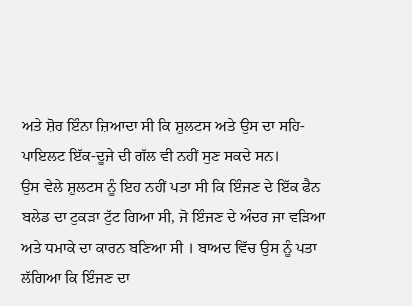ਅਤੇ ਸ਼ੋਰ ਇੰਨਾ ਜ਼ਿਆਦਾ ਸੀ ਕਿ ਸ਼ੁਲਟਸ ਅਤੇ ਉਸ ਦਾ ਸਹਿ-ਪਾਇਲਟ ਇੱਕ-ਦੂਜੇ ਦੀ ਗੱਲ ਵੀ ਨਹੀਂ ਸੁਣ ਸਕਦੇ ਸਨ।
ਉਸ ਵੇਲੇ ਸ਼ੁਲਟਸ ਨੂੰ ਇਹ ਨਹੀਂ ਪਤਾ ਸੀ ਕਿ ਇੰਜਣ ਦੇ ਇੱਕ ਫੈਨ ਬਲੇਡ ਦਾ ਟੁਕੜਾ ਟੁੱਟ ਗਿਆ ਸੀ, ਜੋ ਇੰਜਣ ਦੇ ਅੰਦਰ ਜਾ ਵੜਿਆ ਅਤੇ ਧਮਾਕੇ ਦਾ ਕਾਰਨ ਬਣਿਆ ਸੀ । ਬਾਅਦ ਵਿੱਚ ਉਸ ਨੂੰ ਪਤਾ ਲੱਗਿਆ ਕਿ ਇੰਜਣ ਦਾ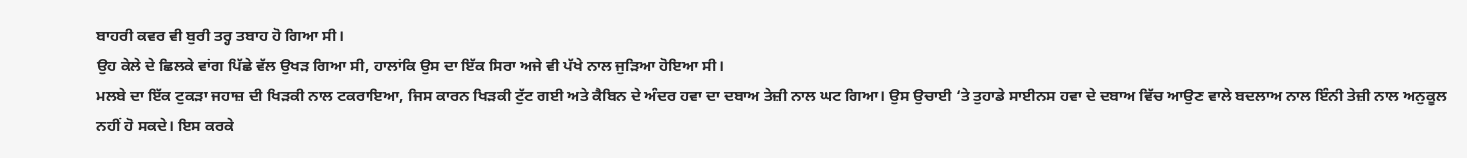ਬਾਹਰੀ ਕਵਰ ਵੀ ਬੁਰੀ ਤਰ੍ਹ ਤਬਾਹ ਹੋ ਗਿਆ ਸੀ।
ਉਹ ਕੇਲੇ ਦੇ ਛਿਲਕੇ ਵਾਂਗ ਪਿੱਛੇ ਵੱਲ ਉਖੜ ਗਿਆ ਸੀ, ਹਾਲਾਂਕਿ ਉਸ ਦਾ ਇੱਕ ਸਿਰਾ ਅਜੇ ਵੀ ਪੱਖੇ ਨਾਲ ਜੁੜਿਆ ਹੋਇਆ ਸੀ।
ਮਲਬੇ ਦਾ ਇੱਕ ਟੁਕੜਾ ਜਹਾਜ਼ ਦੀ ਖਿੜਕੀ ਨਾਲ ਟਕਰਾਇਆ, ਜਿਸ ਕਾਰਨ ਖਿੜਕੀ ਟੁੱਟ ਗਈ ਅਤੇ ਕੈਬਿਨ ਦੇ ਅੰਦਰ ਹਵਾ ਦਾ ਦਬਾਅ ਤੇਜ਼ੀ ਨਾਲ ਘਟ ਗਿਆ। ਉਸ ਉਚਾਈ ‘ਤੇ ਤੁਹਾਡੇ ਸਾਈਨਸ ਹਵਾ ਦੇ ਦਬਾਅ ਵਿੱਚ ਆਉਣ ਵਾਲੇ ਬਦਲਾਅ ਨਾਲ ਇੰਨੀ ਤੇਜ਼ੀ ਨਾਲ ਅਨੁਕੂਲ ਨਹੀਂ ਹੋ ਸਕਦੇ। ਇਸ ਕਰਕੇ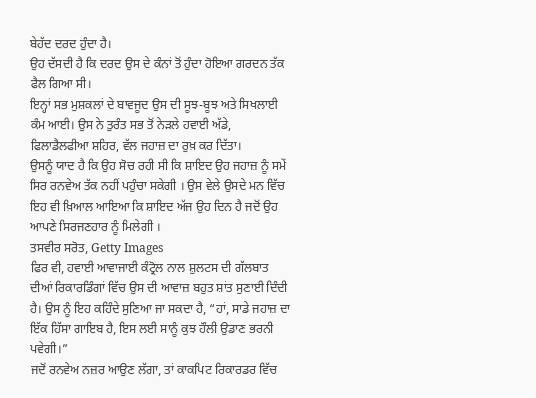ਬੇਹੱਦ ਦਰਦ ਹੁੰਦਾ ਹੈ।
ਉਹ ਦੱਸਦੀ ਹੈ ਕਿ ਦਰਦ ਉਸ ਦੇ ਕੰਨਾਂ ਤੋਂ ਹੁੰਦਾ ਹੋਇਆ ਗਰਦਨ ਤੱਕ ਫੈਲ ਗਿਆ ਸੀ।
ਇਨ੍ਹਾਂ ਸਭ ਮੁਸ਼ਕਲਾਂ ਦੇ ਬਾਵਜੂਦ ਉਸ ਦੀ ਸੂਝ-ਬੂਝ ਅਤੇ ਸਿਖਲਾਈ ਕੰਮ ਆਈ। ਉਸ ਨੇ ਤੁਰੰਤ ਸਭ ਤੋਂ ਨੇੜਲੇ ਹਵਾਈ ਅੱਡੇ, ਫਿਲਾਡੈਲਫੀਆ ਸ਼ਹਿਰ, ਵੱਲ ਜਹਾਜ਼ ਦਾ ਰੁਖ਼ ਕਰ ਦਿੱਤਾ।
ਉਸਨੂੰ ਯਾਦ ਹੈ ਕਿ ਉਹ ਸੋਚ ਰਹੀ ਸੀ ਕਿ ਸ਼ਾਇਦ ਉਹ ਜਹਾਜ਼ ਨੂੰ ਸਮੇਂ ਸਿਰ ਰਨਵੇਅ ਤੱਕ ਨਹੀਂ ਪਹੁੰਚਾ ਸਕੇਗੀ । ਉਸ ਵੇਲੇ ਉਸਦੇ ਮਨ ਵਿੱਚ ਇਹ ਵੀ ਖ਼ਿਆਲ ਆਇਆ ਕਿ ਸ਼ਾਇਦ ਅੱਜ ਉਹ ਦਿਨ ਹੈ ਜਦੋਂ ਉਹ ਆਪਣੇ ਸਿਰਜਣਹਾਰ ਨੂੰ ਮਿਲੇਗੀ ।
ਤਸਵੀਰ ਸਰੋਤ, Getty Images
ਫਿਰ ਵੀ, ਹਵਾਈ ਆਵਾਜਾਈ ਕੰਟ੍ਰੋਲ ਨਾਲ ਸ਼ੁਲਟਸ ਦੀ ਗੱਲਬਾਤ ਦੀਆਂ ਰਿਕਾਰਡਿੰਗਾਂ ਵਿੱਚ ਉਸ ਦੀ ਆਵਾਜ਼ ਬਹੁਤ ਸ਼ਾਂਤ ਸੁਣਾਈ ਦਿੰਦੀ ਹੈ। ਉਸ ਨੂੰ ਇਹ ਕਹਿੰਦੇ ਸੁਣਿਆ ਜਾ ਸਕਦਾ ਹੈ, “ਹਾਂ, ਸਾਡੇ ਜਹਾਜ਼ ਦਾ ਇੱਕ ਹਿੱਸਾ ਗਾਇਬ ਹੈ, ਇਸ ਲਈ ਸਾਨੂੰ ਕੁਝ ਹੌਲੀ ਉਡਾਣ ਭਰਨੀ ਪਵੇਗੀ।”
ਜਦੋਂ ਰਨਵੇਅ ਨਜ਼ਰ ਆਉਣ ਲੱਗਾ, ਤਾਂ ਕਾਕਪਿਟ ਰਿਕਾਰਡਰ ਵਿੱਚ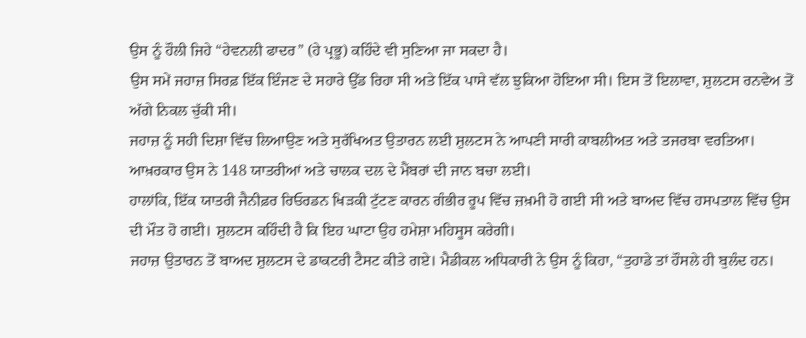ਉਸ ਨੂੰ ਹੌਲੀ ਜਿਹੇ “ਹੇਵਨਲੀ ਫਾਦਰ” (ਹੇ ਪ੍ਰਭੂ) ਕਹਿੰਦੇ ਵੀ ਸੁਣਿਆ ਜਾ ਸਕਦਾ ਹੈ।
ਉਸ ਸਮੇਂ ਜਹਾਜ਼ ਸਿਰਫ਼ ਇੱਕ ਇੰਜਣ ਦੇ ਸਹਾਰੇ ਉੱਡ ਰਿਹਾ ਸੀ ਅਤੇ ਇੱਕ ਪਾਸੇ ਵੱਲ ਝੁਕਿਆ ਹੋਇਆ ਸੀ। ਇਸ ਤੋਂ ਇਲਾਵਾ, ਸ਼ੁਲਟਸ ਰਨਵੇਅ ਤੋਂ ਅੱਗੇ ਨਿਕਲ ਚੁੱਕੀ ਸੀ।
ਜਹਾਜ਼ ਨੂੰ ਸਹੀ ਦਿਸ਼ਾ ਵਿੱਚ ਲਿਆਉਣ ਅਤੇ ਸੁਰੱਖਿਅਤ ਉਤਾਰਨ ਲਈ ਸ਼ੁਲਟਸ ਨੇ ਆਪਣੀ ਸਾਰੀ ਕਾਬਲੀਅਤ ਅਤੇ ਤਜਰਬਾ ਵਰਤਿਆ। ਆਖ਼ਰਕਾਰ ਉਸ ਨੇ 148 ਯਾਤਰੀਆਂ ਅਤੇ ਚਾਲਕ ਦਲ ਦੇ ਮੈਂਬਰਾਂ ਦੀ ਜਾਨ ਬਚਾ ਲਈ।
ਹਾਲਾਂਕਿ, ਇੱਕ ਯਾਤਰੀ ਜੈਨੀਫ਼ਰ ਰਿਓਰਡਨ ਖਿੜਕੀ ਟੁੱਟਣ ਕਾਰਨ ਗੰਭੀਰ ਰੂਪ ਵਿੱਚ ਜ਼ਖ਼ਮੀ ਹੋ ਗਈ ਸੀ ਅਤੇ ਬਾਅਦ ਵਿੱਚ ਹਸਪਤਾਲ ਵਿੱਚ ਉਸ ਦੀ ਮੌਤ ਹੋ ਗਈ। ਸ਼ੁਲਟਸ ਕਹਿੰਦੀ ਹੈ ਕਿ ਇਹ ਘਾਟਾ ਉਹ ਹਮੇਸ਼ਾ ਮਹਿਸੂਸ ਕਰੇਗੀ।
ਜਹਾਜ਼ ਉਤਾਰਨ ਤੋਂ ਬਾਅਦ ਸ਼ੁਲਟਸ ਦੇ ਡਾਕਟਰੀ ਟੈਸਟ ਕੀਤੇ ਗਏ। ਮੈਡੀਕਲ ਅਧਿਕਾਰੀ ਨੇ ਉਸ ਨੂੰ ਕਿਹਾ, “ਤੁਹਾਡੇ ਤਾਂ ਹੌਸਲੇ ਹੀ ਬੁਲੰਦ ਹਨ।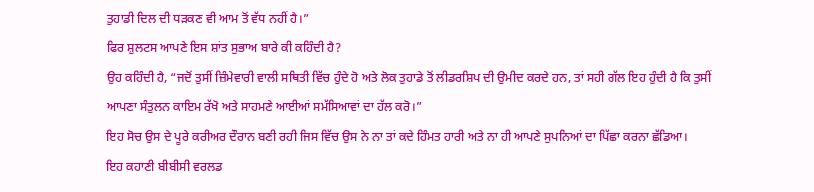ਤੁਹਾਡੀ ਦਿਲ ਦੀ ਧੜਕਣ ਵੀ ਆਮ ਤੋਂ ਵੱਧ ਨਹੀਂ ਹੈ।”
ਫਿਰ ਸ਼ੁਲਟਸ ਆਪਣੇ ਇਸ ਸ਼ਾਂਤ ਸੁਭਾਅ ਬਾਰੇ ਕੀ ਕਹਿੰਦੀ ਹੈ?
ਉਹ ਕਹਿੰਦੀ ਹੈ, “ਜਦੋਂ ਤੁਸੀਂ ਜ਼ਿੰਮੇਵਾਰੀ ਵਾਲੀ ਸਥਿਤੀ ਵਿੱਚ ਹੁੰਦੇ ਹੋ ਅਤੇ ਲੋਕ ਤੁਹਾਡੇ ਤੋਂ ਲੀਡਰਸ਼ਿਪ ਦੀ ਉਮੀਦ ਕਰਦੇ ਹਨ, ਤਾਂ ਸਹੀ ਗੱਲ ਇਹ ਹੁੰਦੀ ਹੈ ਕਿ ਤੁਸੀਂ ਆਪਣਾ ਸੰਤੁਲਨ ਕਾਇਮ ਰੱਖੋ ਅਤੇ ਸਾਹਮਣੇ ਆਈਆਂ ਸਮੱਸਿਆਵਾਂ ਦਾ ਹੱਲ ਕਰੋ।”
ਇਹ ਸੋਚ ਉਸ ਦੇ ਪੂਰੇ ਕਰੀਅਰ ਦੌਰਾਨ ਬਣੀ ਰਹੀ ਜਿਸ ਵਿੱਚ ਉਸ ਨੇ ਨਾ ਤਾਂ ਕਦੇ ਹਿੰਮਤ ਹਾਰੀ ਅਤੇ ਨਾ ਹੀ ਆਪਣੇ ਸੁਪਨਿਆਂ ਦਾ ਪਿੱਛਾ ਕਰਨਾ ਛੱਡਿਆ।
ਇਹ ਕਹਾਣੀ ਬੀਬੀਸੀ ਵਰਲਡ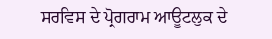ਸਰਵਿਸ ਦੇ ਪ੍ਰੋਗਰਾਮ ਆਊਟਲੁਕ ਦੇ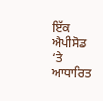ਇੱਕ ਐਪੀਸੋਡ ‘ਤੇ ਆਧਾਰਿਤ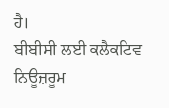ਹੈ।
ਬੀਬੀਸੀ ਲਈ ਕਲੈਕਟਿਵ ਨਿਊਜ਼ਰੂਮ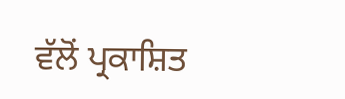ਵੱਲੋਂ ਪ੍ਰਕਾਸ਼ਿਤ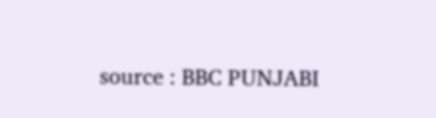source : BBC PUNJABI